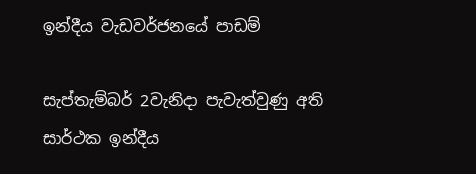ඉන්දීය වැඩවර්ජනයේ පාඩම්

සැප්තැම්බර් 2වැනිදා පැවැත්වුණු අති සාර්ථක ඉන්දීය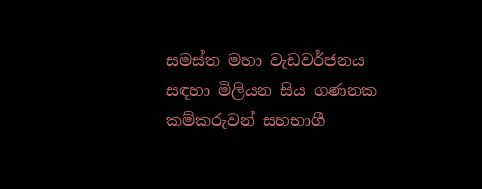සමස්ත මහා වැඩවර්ජනය සඳහා මිලියන සිය ගණනක කම්කරුවන් සහභාගී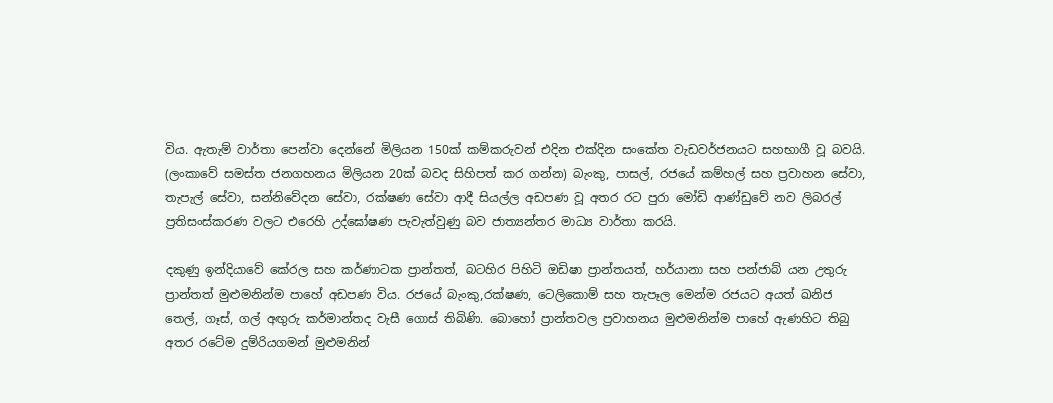විය. ඇතැම් වාර්තා පෙන්වා දෙන්නේ මිලියන 150ක් කම්කරුවන් එදින එක්දින සංකේත වැඩවර්ජනයට සහභාගී වූ බවයි. (ලංකාවේ සමස්ත ජනගහනය මිලියන 20ක් බවද සිහිපත් කර ගන්න) බැංකු, පාසල්, රජයේ කම්හල් සහ ප්‍රවාහන සේවා, තැපැල් සේවා, සන්නිවේදන සේවා, රක්ෂණ සේවා ආදී සියල්ල අඩපණ වූ අතර රට පුරා මෝඩි ආණ්ඩුවේ නව ලිබරල් ප්‍රතිසංස්කරණ වලට එරෙහි උද්ඝෝෂණ පැවැත්වුණු බව ජාත්‍යන්තර මාධ්‍ය වාර්තා කරයි.

දකුණු ඉන්දියාවේ කේරල සහ කර්ණාටක ප්‍රාන්තත්, බටහිර පිහිටි ඔඩිෂා ප්‍රාන්තයත්, හර්යානා සහ පන්ජාබ් යන උතුරු ප්‍රාන්තත් මුළුමනින්ම පාහේ අඩපණ විය. රජයේ බැංකු,රක්ෂණ, ටෙලිකොම් සහ තැපෑල මෙන්ම රජයට අයත් ඛනිජ තෙල්, ගෑස්, ගල් අඟුරු කර්මාන්තද වැසී ගොස් තිබිණි. බොහෝ ප්‍රාන්තවල ප්‍රවාහනය මුළුමනින්ම පාහේ ඇණහිට තිබු අතර රටේම දුම්රියගමන් මුළුමනින්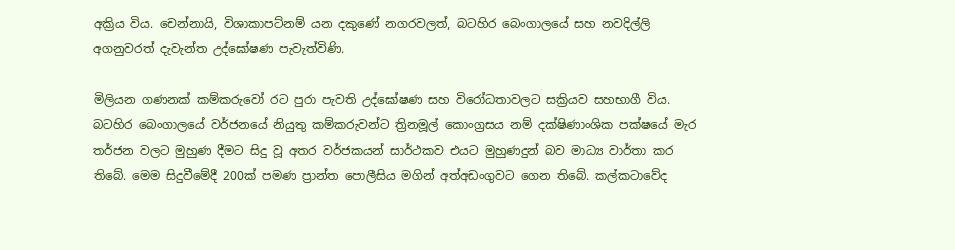අක්‍රිය විය. චෙන්නායි, විශාකාපට්නම් යන දකුණේ නගරවලත්, බටහිර බෙංගාලයේ සහ නවදිල්ලි අගනුවරත් දැවැන්ත උද්ඝෝෂණ පැවැත්විණි.

මිලියන ගණනක් කම්කරුවෝ රට පුරා පැවති උද්ඝෝෂණ සහ විරෝධතාවලට සක්‍රියව සහභාගී විය. බටහිර බෙංගාලයේ වර්ජනයේ නියුතු කම්කරුවන්ට ත්‍රිනමූල් කොංග්‍රසය නම් දක්ෂිණාංශික පක්ෂයේ මැර තර්ජන වලට මුහුණ දීමට සිදු වූ අතර වර්ජකයන් සාර්ථකව එයට මුහුණදුන් බව මාධ්‍ය වාර්තා කර තිබේ. මෙම සිදුවීමේදී 200ක් පමණ ප්‍රාන්ත පොලීසිය මගින් අත්අඩංගුවට ගෙන තිබේ. කල්කටාවේද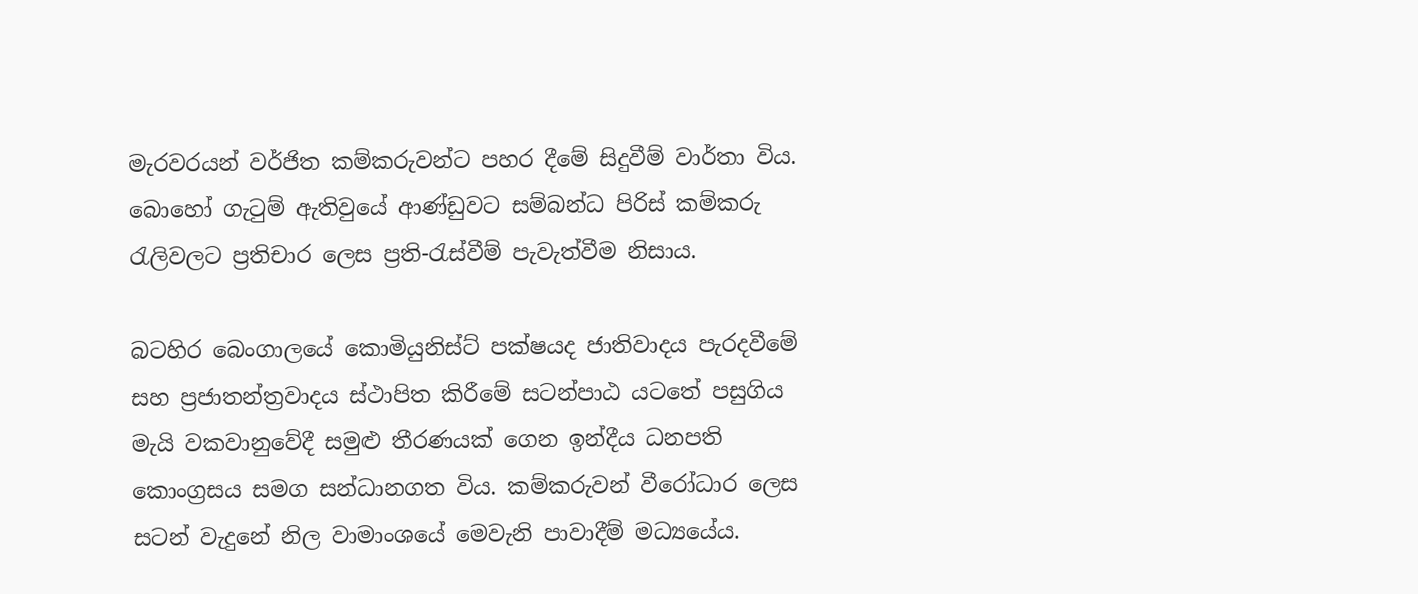මැරවරයන් වර්ජිත කම්කරුවන්ට පහර දීමේ සිදුවීම් වාර්තා විය. බොහෝ ගැටුම් ඇතිවුයේ ආණ්ඩුවට සම්බන්ධ පිරිස් කම්කරු රැලිවලට ප්‍රතිචාර ලෙස ප්‍රති-රැස්වීම් පැවැත්වීම නිසාය.

බටහිර බෙංගාලයේ කොමියුනිස්ට් පක්ෂයද ජාතිවාදය පැරදවීමේ සහ ප්‍රජාතන්ත්‍රවාදය ස්ථාපිත කිරීමේ සටන්පාඨ යටතේ පසුගිය මැයි වකවානුවේදී සමුළු තීරණයක් ගෙන ඉන්දීය ධනපති කොංග්‍රසය සමග සන්ධානගත විය. කම්කරුවන් වීරෝධාර ලෙස සටන් වැදුනේ නිල වාමාංශයේ මෙවැනි පාවාදීම් මධ්‍යයේය.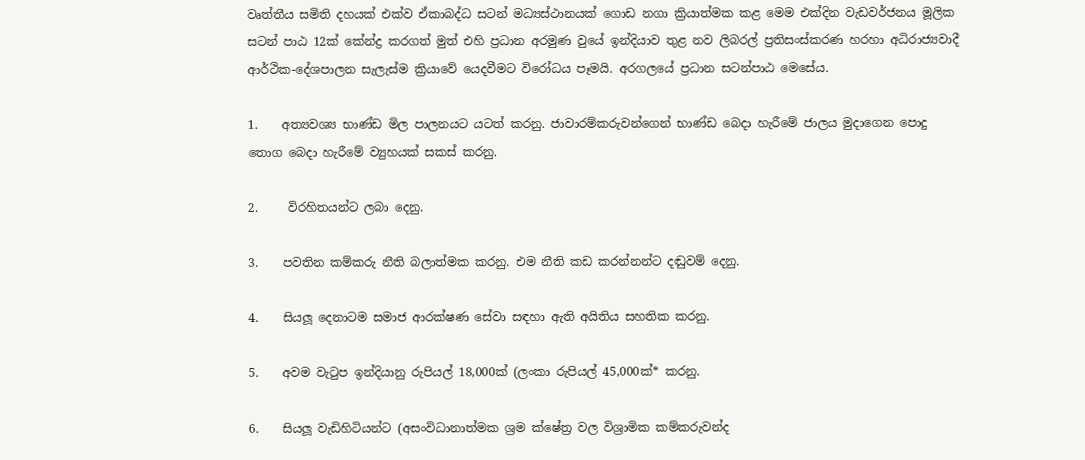වෘත්තීය සමිති දහයක් එක්ව ඒකාබද්ධ සටන් මධ්‍යස්ථානයක් ගොඩ නගා ක්‍රියාත්මක කළ මෙම එක්දින වැඩවර්ජනය මූලික සටන් පාඨ 12ක් කේන්ද්‍ර කරගත් මුත් එහි ප්‍රධාන අරමුණ වුයේ ඉන්දියාව තුළ නව ලිබරල් ප්‍රතිසංස්කරණ හරහා අධිරාජ්‍යවාදී ආර්ථික-දේශපාලන සැලැස්ම ක්‍රියාවේ යෙදවීමට විරෝධය පෑමයි. අරගලයේ ප්‍රධාන සටන්පාඨ මෙසේය.

1.    අත්‍යවශ්‍ය භාණ්ඩ මිල පාලනයට යටත් කරනු. ජාවාරම්කරුවන්ගෙන් භාණ්ඩ බෙදා හැරීමේ ජාලය මුදාගෙන පොදු තොග බෙදා හැරීමේ ව්‍යුහයක් සකස් කරනු.

2.     විරහිතයන්ට ලබා දෙනු.

3.    පවතින කම්කරු නීති බලාත්මක කරනු. එම නීති කඩ කරන්නන්ට දඬුවම් දෙනු.

4.    සියලූ දෙනාටම සමාජ ආරක්ෂණ සේවා සඳහා ඇති අයිතිය සහතික කරනු.

5.    අවම වැටුප ඉන්දියානු රුපියල් 18,000ක් (ලංකා රුපියල් 45,000ක්* කරනු.

6.    සියලූ වැඩිහිටියන්ට (අසංවිධානාත්මක ශ්‍රම ක්ෂේත්‍ර වල විශ්‍රාමික කම්කරුවන්ද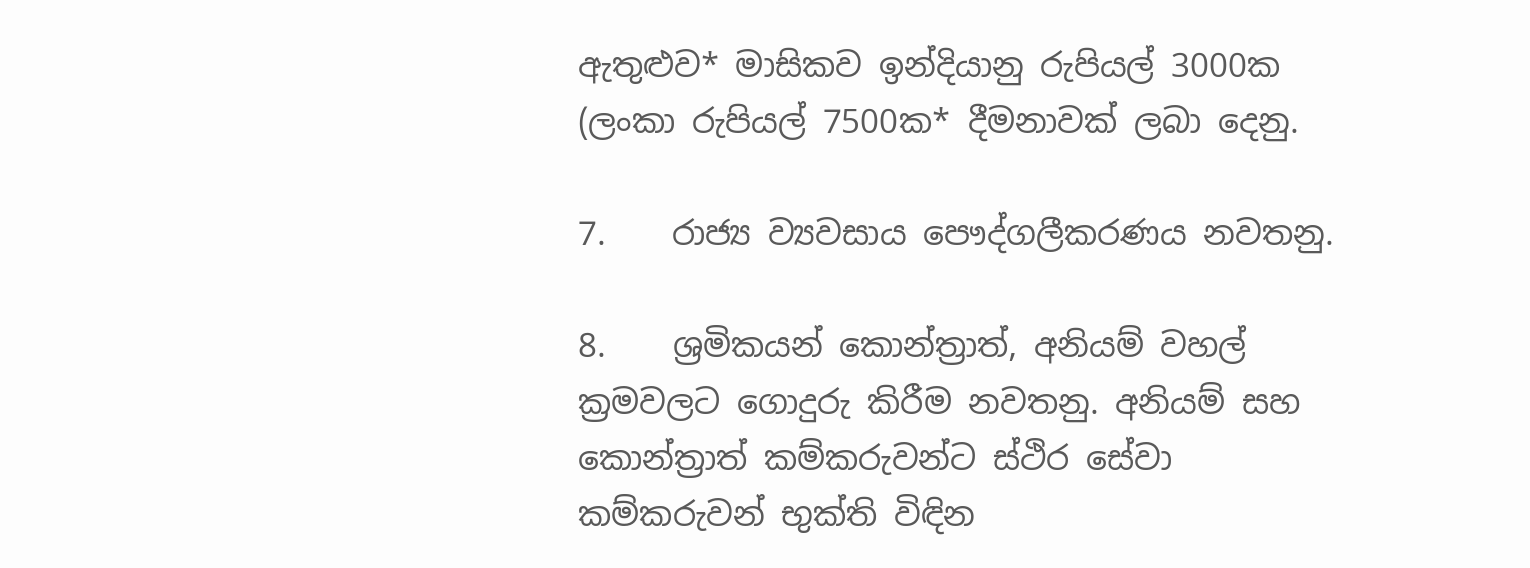ඇතුළුව* මාසිකව ඉන්දියානු රුපියල් 3000ක (ලංකා රුපියල් 7500ක* දීමනාවක් ලබා දෙනු.

7.    රාජ්‍ය ව්‍යවසාය පෞද්ගලීකරණය නවතනු.

8.    ශ්‍රමිකයන් කොන්ත්‍රාත්, අනියම් වහල් ක්‍රමවලට ගොදුරු කිරීම නවතනු. අනියම් සහ කොන්ත්‍රාත් කම්කරුවන්ට ස්ථිර සේවා කම්කරුවන් භුක්ති විඳින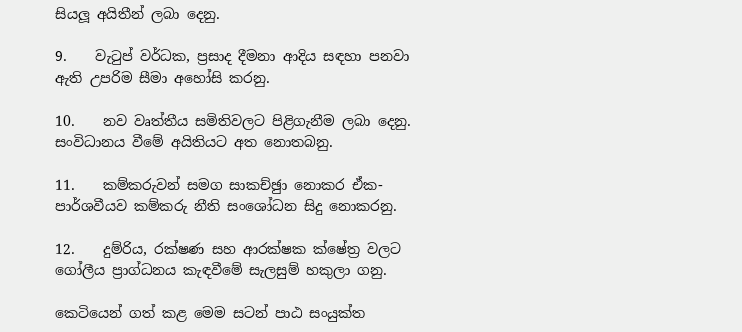සියලූ අයිතීන් ලබා දෙනු.

9.    වැටුප් වර්ධක, ප්‍රසාද දීමනා ආදිය සඳහා පනවා ඇති උපරිම සීමා අහෝසි කරනු.

10.    නව වෘත්තීය සමිතිවලට පිළිගැනීම ලබා දෙනු. සංවිධානය වීමේ අයිතියට අත නොතබනු.

11.    කම්කරුවන් සමග සාකච්ඡුා නොකර ඒක-පාර්ශවීයව කම්කරු නීති සංශෝධන සිදු නොකරනු.

12.    දුම්රිය, රක්ෂණ සහ ආරක්ෂක ක්ෂේත්‍ර වලට ගෝලීය ප්‍රාග්ධනය කැඳවීමේ සැලසුම් හකුලා ගනු.

කෙටියෙන් ගත් කළ මෙම සටන් පාඨ සංයුක්ත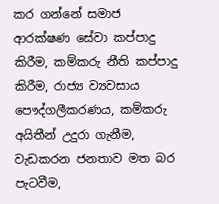කර ගන්නේ සමාජ ආරක්ෂණ සේවා කප්පාදු කිරීම, කම්කරු නීති කප්පාදු කිරීම, රාජ්‍ය ව්‍යවසාය පෞද්ගලීකරණය, කම්කරු අයිතීන් උදුරා ගැනීම, වැඩකරන ජනතාව මත බර පැටවීම,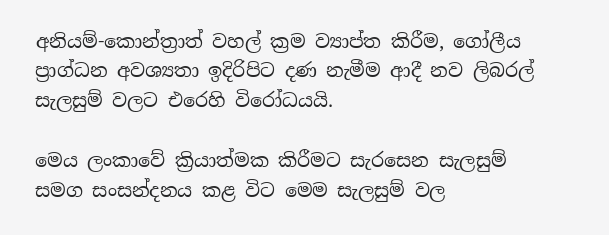අනියම්-කොන්ත්‍රාත් වහල් ක්‍රම ව්‍යාප්ත කිරීම, ගෝලීය ප්‍රාග්ධන අවශ්‍යතා ඉදිරිපිට දණ නැමීම ආදී නව ලිබරල් සැලසුම් වලට එරෙහි විරෝධයයි.

මෙය ලංකාවේ ක්‍රියාත්මක කිරීමට සැරසෙන සැලසුම් සමග සංසන්දනය කළ විට මෙම සැලසුම් වල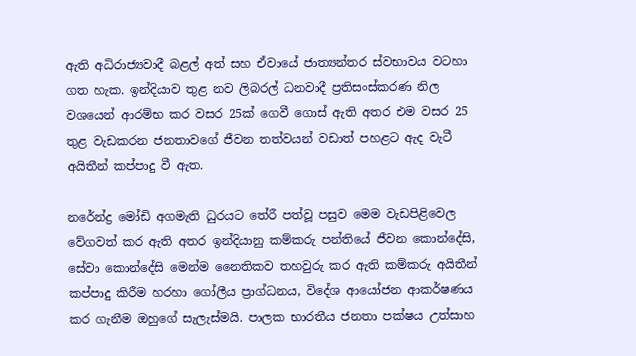ඇති අධිරාජ්‍යවාදී බළල් අත් සහ ඒවායේ ජාත්‍යන්තර ස්වභාවය වටහා ගත හැක. ඉන්දියාව තුළ නව ලිබරල් ධනවාදී ප්‍රතිසංස්කරණ නිල වශයෙන් ආරම්භ කර වසර 25ක් ගෙවී ගොස් ඇති අතර එම වසර 25 තුළ වැඩකරන ජනතාවගේ ජීවන තත්වයන් වඩාත් පහළට ඇද වැටී අයිතීන් කප්පාදු වී ඇත.

නරේන්ද්‍ර මෝඩි අගමැති ධුරයට තේරී පත්වූ පසුව මෙම වැඩපිළිවෙල වේගවත් කර ඇති අතර ඉන්දියානු කම්කරු පන්තියේ ජීවන කොන්දේසි, සේවා කොන්දේසි මෙන්ම නෛතිකව තහවුරු කර ඇති කම්කරු අයිතීන් කප්පාදු කිරීම හරහා ගෝලීය ප්‍රාග්ධනය, විදේශ ආයෝජන ආකර්ෂණය කර ගැනීම ඔහුගේ සැලැස්මයි. පාලක භාරතීය ජනතා පක්ෂය උත්සාහ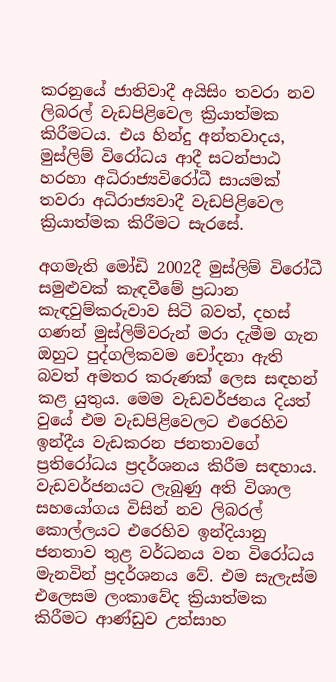කරනුයේ ජාතිවාදී අයිසිං තවරා නව ලිබරල් වැඩපිළිවෙල ක්‍රියාත්මක කිරීමටය. එය හින්දු අන්තවාදය, මුස්ලිම් විරෝධය ආදී සටන්පාඨ හරහා අධිරාජ්‍යවිරෝධී සායමක් තවරා අධිරාජ්‍යවාදී වැඩපිළිවෙල ක්‍රියාත්මක කිරීමට සැරසේ.

අගමැති මෝඩි 2002දී මුස්ලිම් විරෝධී සමුළුවක් කැඳවීමේ ප්‍රධාන කැඳවුම්කරුවාව සිටි බවත්, දහස් ගණන් මුස්ලිම්වරුන් මරා දැමීම ගැන ඔහුට පුද්ගලිකවම චෝදනා ඇති බවත් අමතර කරුණක් ලෙස සඳහන් කළ යුතුය. මෙම වැඩවර්ජනය දියත් වුයේ එම වැඩපිළිවෙලට එරෙහිව ඉන්දීය වැඩකරන ජනතාවගේ ප්‍රතිරෝධය ප්‍රදර්ශනය කිරීම සඳහාය. වැඩවර්ජනයට ලැබුණු අති විශාල සහයෝගය විසින් නව ලිබරල් කොල්ලයට එරෙහිව ඉන්දියානු ජනතාව තුළ වර්ධනය වන විරෝධය මැනවින් ප්‍රදර්ශනය වේ. එම සැලැස්ම එලෙසම ලංකාවේද ක්‍රියාත්මක කිරීමට ආණ්ඩුව උත්සාහ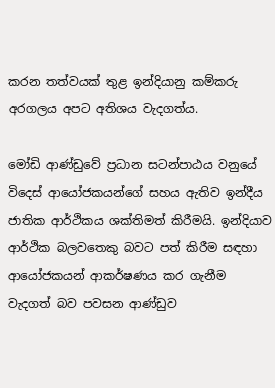කරන තත්වයක් තුළ ඉන්දියානු කම්කරු අරගලය අපට අතිශය වැදගත්ය.

මෝඩි ආණ්ඩුවේ ප්‍රධාන සටන්පාඨය වනුයේ විදෙස් ආයෝජකයන්ගේ සහය ඇතිව ඉන්දීය ජාතික ආර්ථිකය ශක්තිමත් කිරීමයි. ඉන්දියාව ආර්ථික බලවතෙකු බවට පත් කිරීම සඳහා ආයෝජකයන් ආකර්ෂණය කර ගැනීම වැදගත් බව පවසන ආණ්ඩුව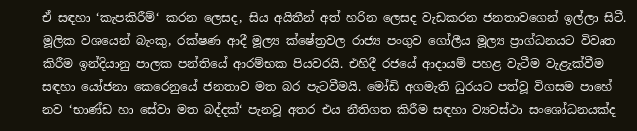ඒ සඳහා ‘කැපකිරීම්‘ කරන ලෙසද, සිය අයිතීන් අත් හරින ලෙසද වැඩකරන ජනතාවගෙන් ඉල්ලා සිටී. මූලික වශයෙන් බැංකු, රක්ෂණ ආදී මූල්‍ය ක්ෂේත්‍රවල රාජ්‍ය පංගුව ගෝලීය මූල්‍ය ප්‍රාග්ධනයට විවෘත කිරීම ඉන්දියානු පාලක පන්තියේ ආරම්භක පියවරයි. එහිදී රජයේ ආදායම් පහළ වැටීම වැළැක්වීම සඳහා යෝජනා කෙරෙනුයේ ජනතාව මත බර පැටවීමයි. මෝඩි අගමැති ධුරයට පත්වූ විගසම පාහේ නව ‘භාණ්ඩ හා සේවා මත බද්දක්‘ පැනවූ අතර එය නීතිගත කිරීම සඳහා ව්‍යවස්ථා සංශෝධනයක්ද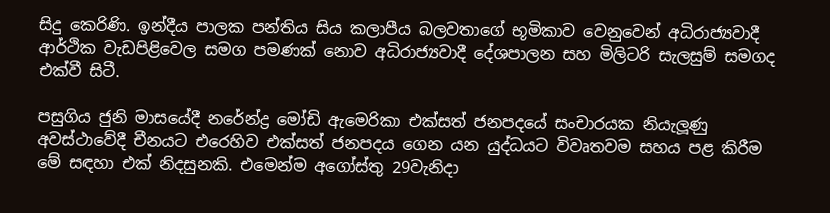සිදු කෙරිණි. ඉන්දීය පාලක පන්තිය සිය කලාපීය බලවතාගේ භූමිකාව වෙනුවෙන් අධිරාජ්‍යවාදී ආර්ථික වැඩපිළිවෙල සමග පමණක් නොව අධිරාජ්‍යවාදී දේශපාලන සහ මිලිටරි සැලසුම් සමගද එක්වී සිටී.

පසුගිය ජුනි මාසයේදී නරේන්ද්‍ර මෝඩි ඇමෙරිකා එක්සත් ජනපදයේ සංචාරයක නියැලූණු අවස්ථාවේදී චීනයට එරෙහිව එක්සත් ජනපදය ගෙන යන යුද්ධයට විවෘතවම සහය පළ කිරීම මේ සඳහා එක් නිදසුනකි. එමෙන්ම අගෝස්තු 29වැනිදා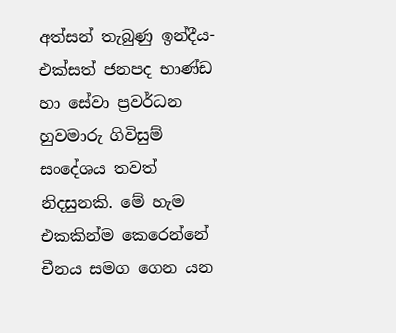අත්සන් තැබුණු ඉන්දීය-එක්සත් ජනපද භාණ්ඩ හා සේවා ප්‍රවර්ධන හුවමාරු ගිවිසුම් සංදේශය තවත් නිදසුනකි. මේ හැම එකකින්ම කෙරෙන්නේ චීනය සමග ගෙන යන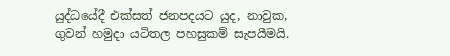යුද්ධයේදී එක්සත් ජනපදයට යුද, නාවුක, ගුවන් හමුදා යටිතල පහසුකම් සැපයීමයි.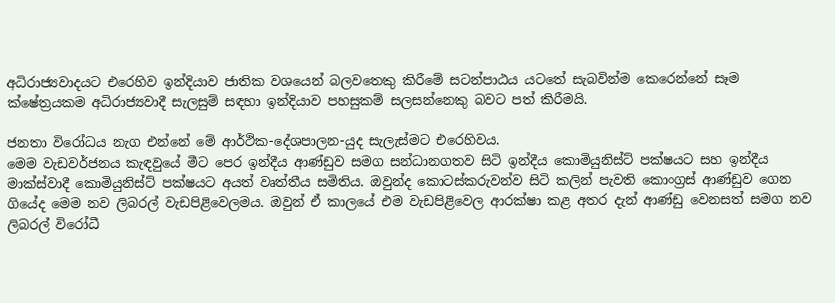අධිරාජ්‍යවාදයට එරෙහිව ඉන්දියාව ජාතික වශයෙන් බලවතෙකු කිරීමේ සටන්පාඨය යටතේ සැබවින්ම කෙරෙන්නේ සෑම ක්ෂේත්‍රයකම අධිරාජ්‍යවාදී සැලසුම් සඳහා ඉන්දියාව පහසුකම් සලසන්නෙකු බවට පත් කිරීමයි.

ජනතා විරෝධය නැග එන්නේ මේ ආර්ථික-දේශපාලන-යුද සැලැස්මට එරෙහිවය.
මෙම වැඩවර්ජනය කැඳවුයේ මීට පෙර ඉන්දීය ආණ්ඩුව සමග සන්ධානගතව සිටි ඉන්දීය කොමියුනිස්ට් පක්ෂයට සහ ඉන්දීය මාක්ස්වාදී කොමියුනිස්ට් පක්ෂයට අයත් වෘත්තීය සමිතිය. ඔවුන්ද කොටස්කරුවන්ව සිටි කලින් පැවති කොංග්‍රස් ආණ්ඩුව ගෙන ගියේද මෙම නව ලිබරල් වැඩපිළිවෙලමය. ඔවුන් ඒ කාලයේ එම වැඩපිළිවෙල ආරක්ෂා කළ අතර දැන් ආණ්ඩු වෙනසත් සමග නව ලිබරල් විරෝධී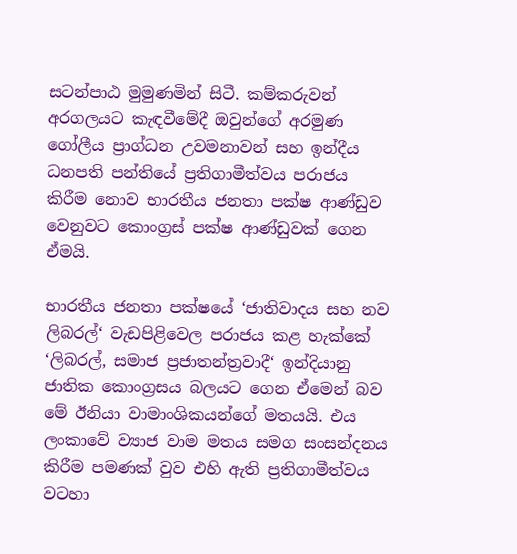සටන්පාඨ මුමුණමින් සිටී. කම්කරුවන් අරගලයට කැඳවීමේදී ඔවුන්ගේ අරමුණ ගෝලීය ප්‍රාග්ධන උවමනාවන් සහ ඉන්දීය ධනපති පන්තියේ ප්‍රතිගාමීත්වය පරාජය කිරීම නොව භාරතීය ජනතා පක්ෂ ආණ්ඩුව වෙනුවට කොංග්‍රස් පක්ෂ ආණ්ඩුවක් ගෙන ඒමයි.

භාරතීය ජනතා පක්ෂයේ ‘ජාතිවාදය සහ නව ලිබරල්‘ වැඩපිළිවෙල පරාජය කළ හැක්කේ ‘ලිබරල්, සමාජ ප්‍රජාතන්ත්‍රවාදී‘ ඉන්දියානු ජාතික කොංග්‍රසය බලයට ගෙන ඒමෙන් බව මේ ඊනියා වාමාංශිකයන්ගේ මතයයි. එය ලංකාවේ ව්‍යාජ වාම මතය සමග සංසන්දනය කිරීම පමණක් වුව එහි ඇති ප්‍රතිගාමීත්වය වටහා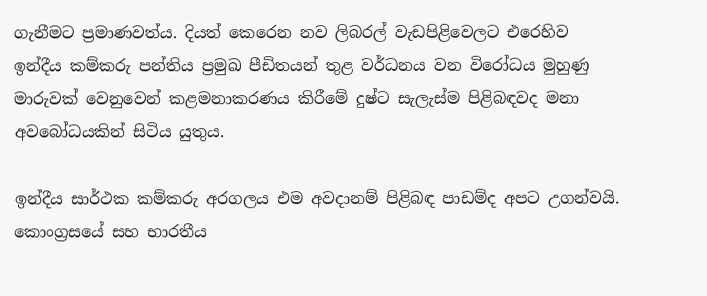ගැනීමට ප්‍රමාණවත්ය. දියත් කෙරෙන නව ලිබරල් වැඩපිළිවෙලට එරෙහිව ඉන්දීය කම්කරු පන්තිය ප්‍රමුඛ පීඩිතයන් තුළ වර්ධනය වන විරෝධය මුහුණු මාරුවක් වෙනුවෙන් කළමනාකරණය කිරීමේ දුෂ්ට සැලැස්ම පිළිබඳවද මනා අවබෝධයකින් සිටිය යුතුය.

ඉන්දීය සාර්ථක කම්කරු අරගලය එම අවදානම් පිළිබඳ පාඩම්ද අපට උගන්වයි. කොංග්‍රසයේ සහ භාරතීය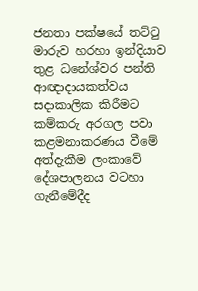ජනතා පක්ෂයේ තට්ටු මාරුව හරහා ඉන්දියාව තුළ ධනේශ්වර පන්ති ආඥාදායකත්වය සදාකාලික කිරීමට කම්කරු අරගල පවා කළමනාකරණය වීමේ අත්දැකීම ලංකාවේ දේශපාලනය වටහා ගැනීමේදීද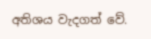අතිශය වැදගත් වේ.